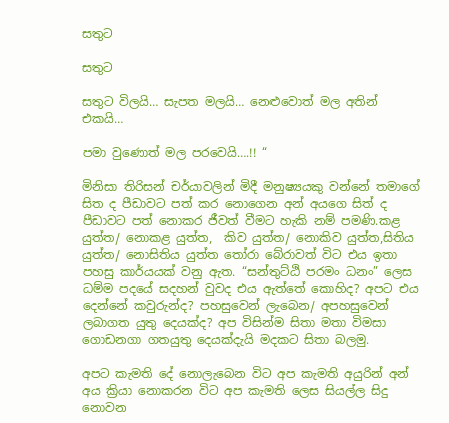සතුට

සතුට

සතුට විලයි… සැපත මලයි… නෙළුවොත් මල අතින් එකයි…

පමා වුණොත් මල පරවෙයි….!! “

මිනිසා තිරිසන් චර්යාවලින් මිදී මනුෂ්‍යයකු වන්නේ තමාගේ සිත ද පීඩාවට පත් කර නොගෙන අන් අයගෙ සිත් ද පීඩාවට පත් නොකර ජීවත් වීමට හැකි නම් පමණි.කළ යුත්ත/ නොකළ යුත්ත,  කිව යුත්ත/ නොකිව යුත්ත,සිතිය යුත්ත/ නොසිතිය යුත්ත තෝරා බේරාවත් විට එය ඉතා පහසු කාර්යයක් වනු ඇත. “සන්තුට්ඨි පරමං ධනං” ලෙස ධම්ම පදයේ සදහන් වුවද එය ඇත්තේ කොහිද? අපට එය දෙන්නේ කවුරුන්ද? පහසුවෙන් ලැබෙන/ අපහසුවෙන් ලබාගත යුතු දෙයක්ද? අප විසින්ම සිතා මතා විමසා ගොඩනගා ගතයුතු දෙයක්දැයි මදකට සිතා බලමු.

අපට කැමති දේ නොලැබෙන විට අප කැමති අයුරින් අන් අය ක්‍රියා නොකරන විට අප කැමති ලෙස සියල්ල සිදු නොවන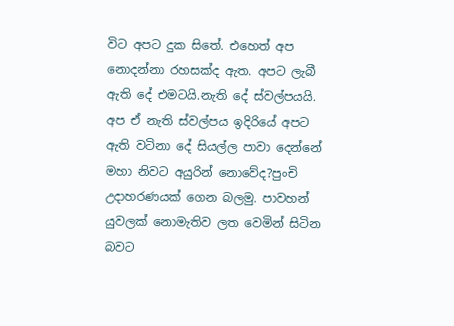විට අපට දුක සිතේ. එහෙත් අප නොදන්නා රහසක්ද ඇත. අපට ලැබී ඇති දේ එමටයි.නැති දේ ස්වල්පයයි. අප ඒ නැති ස්වල්පය ඉදිරියේ අපට ඇති වටිනා දේ සියල්ල පාවා දෙන්නේ මහා නිවට අයුරින් නොවේද?පුංචි උදාහරණයක් ගෙන බලමු. පාවහන් යුවලක් නොමැතිව ලත වෙමින් සිටින බවට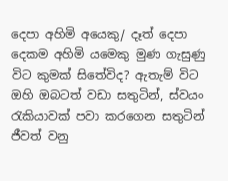දෙපා අහිමි අයෙකු/ දෑත් දෙපා දෙකම අහිමි යමෙකු මුණ ගැසුණු විට කුමක් සිතේවිද? ඇතැම් විට ඔහි ඔබටත් වඩා සතුටින්, ස්වයං රැකියාවක් පවා කරගෙන සතුටින් ජීවත් වනු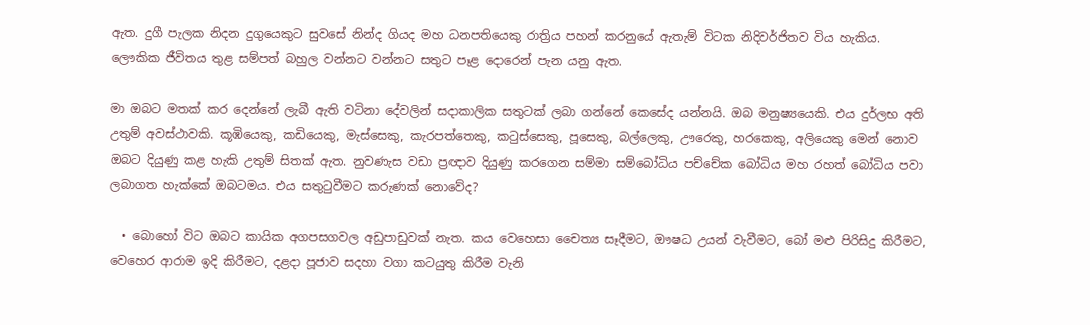ඇත. දුගී පැලක නිදන දුගුයෙකුට සුවසේ නින්ද ගියද මහ ධනපතියෙකු රාත්‍රිය පහන් කරනුයේ ඇතැම් විටක නිදිවර්ජිතව විය හැකිය. ලෞකික ජීවිතය තුළ සම්පත් බහුල වන්නට වන්නට සතුට පෑළ දොරෙන් පැන යනු ඇත.

මා ඔබට මතක් කර දෙන්නේ ලැබී ඇති වටිනා දේවලින් සදාකාලික සතුටක් ලබා ගන්නේ කෙසේද යන්නයි. ඔබ මනුෂ්‍යයෙකි. එය දුර්ලභ අති උතුම් අවස්ථාවකි. කූඹියෙකු, කඩියෙකු, මැස්සෙකු, කැරපත්තෙකු, කටුස්සෙකු, පූසෙකු, බල්ලෙකු, ඌරෙකු, හරකෙකු, අලියෙකු මෙන් නොව ඔබට දියුණු කළ හැකි උතුම් සිතක් ඇත. නුවණැස වඩා ප්‍රඥාව දියුණු කරගෙන සම්මා සම්බෝධිය පච්චේක බෝධිය මහ රහත් බෝධිය පවා ලබාගත හැක්කේ ඔබටමය. එය සතුටුවීමට කරුණක් නොවේද?

  • බොහෝ විට ඔබට කායික අගපසගවල අඩුපාඩුවක් නැත. කය වෙහෙසා චෛත්‍ය සෑදීමට, ඖෂධ උයන් වැවීමට, බෝ මළු පිරිසිදු කිරීමට, වෙහෙර ආරාම ඉදි කිරීමට, දළදා පූජාව සදහා වගා කටයුතු කිරීම වැනි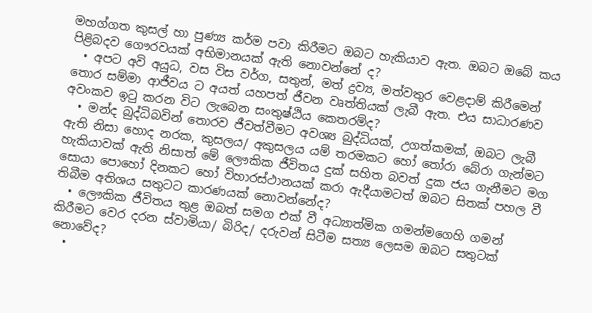මහග්ගත කුසල් හා පුණ්‍ය කර්ම පවා කිරීමට ඔබට හැකියාව ඇත. ඔබට ඔබේ කය පිළිබදව ගෞරවයක් අභිමානයක් ඇති නොවන්නේ ද?
  • අපට අවි අයුධ, වස විස වර්ග, සතුන්, මත් ද්‍රව්‍ය, මත්වතුර වෙළදාම් කිරීමෙන් තොර සම්මා ආජීවය ට අයත් යහපත් ජීවන වෘත්තියක් ලැබී ඇත. එය සාධාරණව අවංකව ඉටු කරන විට ලැබෙන සංතුෂ්ඨිය කෙතරම්ද?
  • මන්ද බුද්ධිබවින් තොරව ජීවත්වීමට අවශ්‍ය බුද්ධියක්, උගත්කමක්, ඔබට ලැබී ඇති නිසා හොද නරක, කුසලය/ අකුසලය යම් තරමකට හෝ තෝරා බේරා ගැන්මට හැකියාවක් ඇති නිසාත් මේ ලෞකික ජීවිතය දුක් සහිත බවත් දුක ජය ගැනීමට මග සොයා පොහෝ දිනකට හෝ විහාරස්ථානයක් කරා ඇදීයාමටත් ඔබට සිතක් පහල වී තිබීම අතිශය සතුටට කාරණයක් නොවන්නේද?
  • ලෞකික ජීවිතය තුළ ඔබත් සමග එක් වී අධ්‍යාත්මික ගමන්මගෙහි ගමන් කිරීමට වෙර දරන ස්වාමියා/ බිරිද/ දරුවන් සිටීම සත්‍ය ලෙසම ඔබට සතුටක් නොවේද?
  •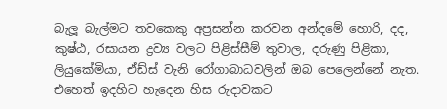බැලූ බැල්මට තවකෙකු අප්‍රසන්න කරවන අන්දමේ හොරි, දද, කුෂ්ඨ, රසායන ද්‍රව්‍ය වලට පිළිස්සීම් තුවාල, දරුණු පිළිකා, ලියුකේමියා, ඒඩ්ස් වැනි රෝගාබාධවලින් ඔබ පෙලෙන්නේ නැත. එහෙත් ඉදහිට හැදෙන හිස රුදාවකට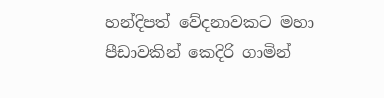හන්දිපත් වේදනාවකට මහා පීඩාවකින් කෙදිරි ගාමින්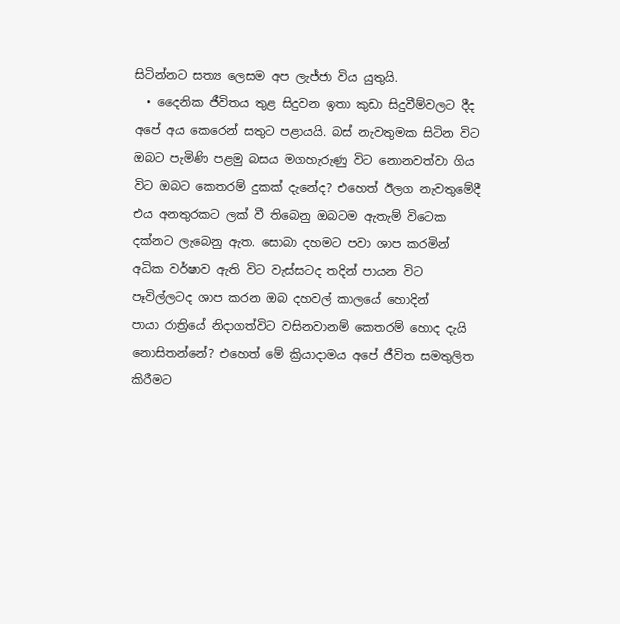සිටින්නට සත්‍ය ලෙසම අප ලැජ්ජා විය යුතුයි.
  • දෛනික ජීවිතය තුළ සිදුවන ඉතා කුඩා සිදුවීම්වලට දීද අපේ අය කෙරෙන් සතුට පළායයි. බස් නැවතුමක සිටින විට ඔබට පැමිණි පළමු බසය මගහැරුණු විට නොනවත්වා ගිය විට ඔබට කෙතරම් දුකක් දැනේද? එහෙත් ඊලග නැවතුමේදී එය අනතුරකට ලක් වී තිබෙනු ඔබටම ඇතැම් විටෙක දක්නට ලැබෙනු ඇත. සොබා දහමට පවා ශාප කරමින් අධික වර්ෂාව ඇති විට වැස්සටද තදින් පායන විට පෑවිල්ලටද ශාප කරන ඔබ දහවල් කාලයේ හොදින් පායා ‍රාත්‍රියේ නිදාගත්විට වසිනවානම් කෙතරම් හොද දැයි නොසිතන්නේ? එහෙත් මේ ක්‍රියාදාමය අපේ ජීවිත සමතුලිත කිරීමට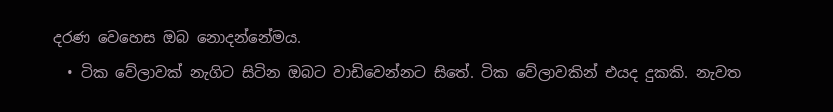දරණ වෙහෙස ඔබ නොදන්නේමය.
  • ටික වේලාවක් නැගිට සිටින ඔබට වාඩිවෙන්නට සිතේ. ටික වේලාවකින් එයද දුකකි. නැවත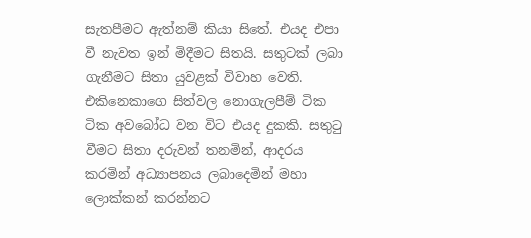සැතපීමට ඇත්නම් කියා සිතේ. එයද එපා වී නැවත ඉන් මිදීමට සිතයි. සතුටක් ලබා ගැනීමට සිතා යුවළක් විවාහ වෙති. එකිනෙකාගෙ සිත්වල නොගැලපීම් ටික ටික අවබෝධ වන විට එයද දුකකි. සතුටු වීමට සිතා දරුවන් තනමින්, ආදරය කරමින් අධ්‍යාපනය ලබාදෙමින් මහා ලොක්කන් කරන්නට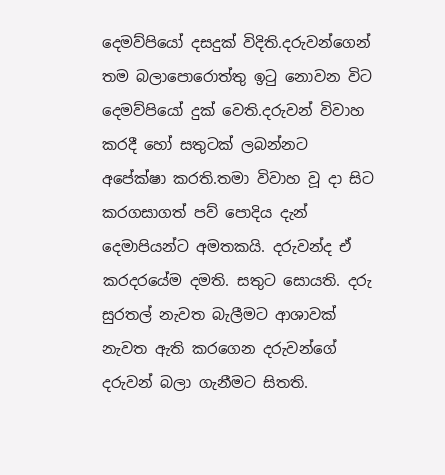දෙමව්පියෝ දසදුක් විදිති.දරුවන්ගෙන් තම බලාපොරොත්තු ඉටු නොවන විට දෙමව්පියෝ දුක් වෙති.දරුවන් විවාහ කරදී හෝ සතුටක් ලබන්නට අපේක්ෂා කරති.තමා විවාහ වූ දා සිට කරගසාගත් පව් පොදිය දැන් දෙමාපියන්ට අමතකයි. දරුවන්ද ඒ කරදරයේම දමති. සතුට සොයති. දරු සුරතල් නැවත බැලීමට ආශාවක් නැවත ඇති කරගෙන දරුවන්ගේ දරුවන් බලා ගැනීමට සිතති.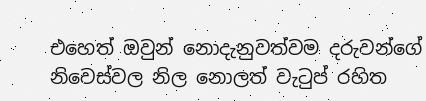එහෙත් ඔවුන් නොදැනුවත්වම දරුවන්ගේ නිවෙස්වල නිල නොලත් වැටුප් රහිත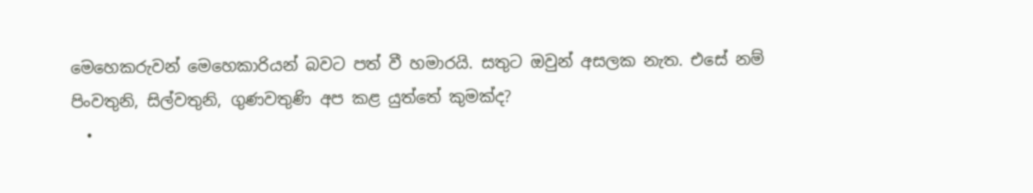මෙහෙකරුවන් මෙහෙකාරියන් බවට පත් වී හමාරයි. සතුට ඔවුන් අසලක නැත. එසේ නම් පිංවතුනි, සිල්වතුනි, ගුණවතුණි අප කළ යුත්තේ කුමක්ද?
  •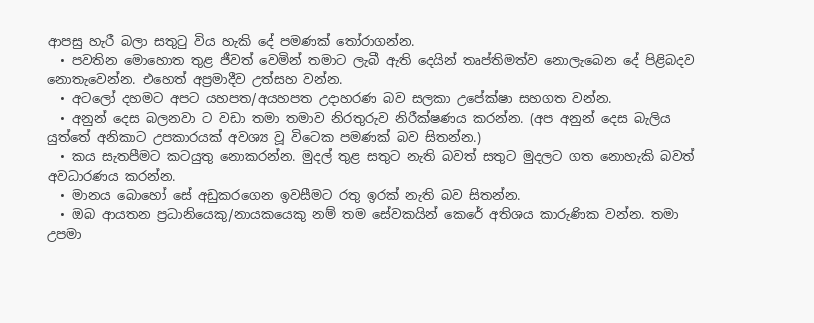ආපසු හැරී බලා සතුටු විය හැකි දේ පමණක් තෝරාගන්න.
  • පවතින මොහොත තුළ ජීවත් වෙමින් තමාට ලැබී ඇති දෙයින් තෘප්තිමත්ව නොලැබෙන දේ පිළිබදව නොතැවෙන්න. එහෙත් අප්‍රමාදීව උත්සහ වන්න.
  • අටලෝ දහමට අපට යහපත/අයහපත උදාහරණ බව සලකා උපේක්ෂා සහගත වන්න.
  • අනුන් දෙස බලනවා ට වඩා තමා තමාව නිරතුරුව නිරීක්ෂණය කරන්න. (අප අනුන් දෙස බැලිය යුත්තේ අනිකාට උපකාරයක් අවශ්‍ය වූ විටෙක පමණක් බව සිතන්න.)
  • කය සැතපීමට කටයුතු නොකරන්න. මුදල් තුළ සතුට නැති බවත් සතුට මුදලට ගත නොහැකි බවත් අවධාරණය කරන්න.
  • මානය බොහෝ සේ අඩුකරගෙන ඉවසීමට රතු ඉරක් නැති බව සිතන්න.
  • ඔබ ආයතන ප්‍රධානියෙකු/නායකයෙකු නම් තම සේවකයින් කෙරේ අතිශය කාරුණික වන්න. තමා උපමා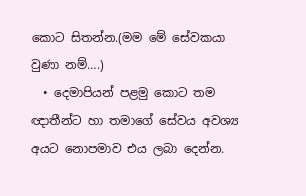කොට සිතන්න.(මම මේ සේවකයා වුණා නම්….)
  • දෙමාපියන් පළමු කොට තම ඥාතීන්ට හා තමාගේ සේවය අවශ්‍ය අයට නොපමාව එය ලබා දෙන්න.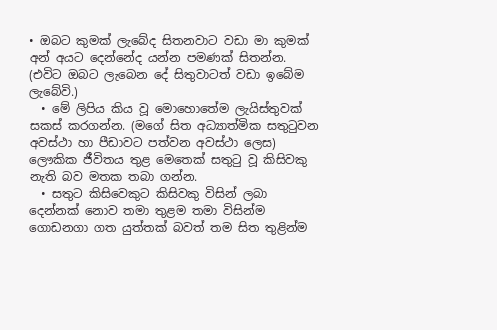• ඔබට කුමක් ලැබේද සිතනවාට වඩා මා කුමක් අන් අයට දෙන්නේද යන්න පමණක් සිතන්න. (එවිට ඔබට ලැබෙන දේ සිතුවාටත් වඩා ඉබේම ලැබේවි.)
  • මේ ලිපිය කිය වූ මොහොතේම ලැයිස්තුවක් සකස් කරගන්න. (මගේ සිත අධ්‍යාත්මික සතුටුවන අවස්ථා හා පීඩාවට පත්වන අවස්ථා ලෙස) ලෞකික ජීවිතය තුළ මෙතෙක් සතුටු වූ කිසිවකු නැති බව මතක තබා ගන්න.
  • සතුට කිසිවෙකුට කිසිවකු විසින් ලබා දෙන්නක් නොව තමා තුළම තමා විසින්ම ගොඩනගා ගත යුත්තක් බවත් තම සිත තුළින්ම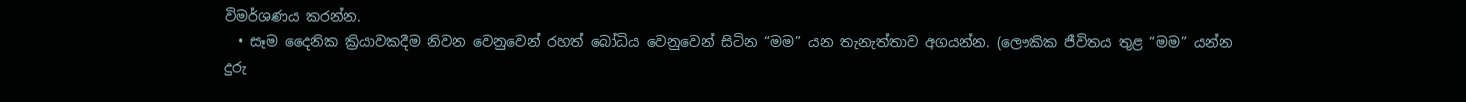විමර්ශණය කරන්න.
  • සෑම දෛනික ක්‍රියාවකදීම නිවන වෙනුවෙන් රහත් බෝධිය වෙනුවෙන් සිටින “මම” යන තැනැත්තාව අගයන්න. (ලෞකික ජීවිතය තුළ “මම” යන්න දුරු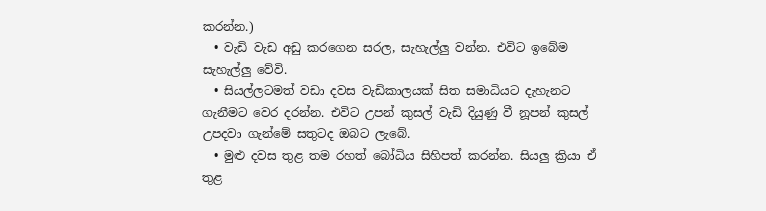කරන්න.)
  • වැඩි වැඩ අඩු කරගෙන සරල, සැහැල්ලු වන්න. එවිට ඉබේම සැහැල්ලු වේවි.
  • සියල්ලටමත් වඩා දවස වැඩිකාලයක් සිත සමාධියට දැහැනට ගැනීමට වෙර දරන්න. එවිට උපන් කුසල් වැඩි දියුණු වී නූපන් කුසල් උපදවා ගැන්මේ සතුටද ඔබට ලැබේ.
  • මුළු දවස තුළ තම රහත් බෝධිය සිහිපත් කරන්න. සියලු ක්‍රියා ඒ තුළ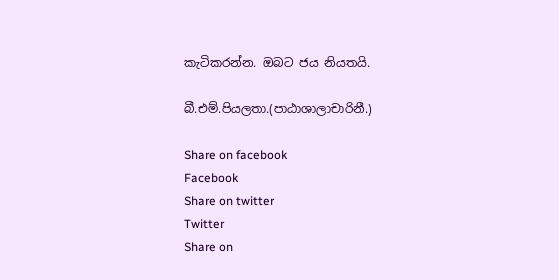කැටිකරන්න. ඔබට ජය නියතයි.

බී.එම්.පියලතා.(පාඨාශාලාචාරිනී.)

Share on facebook
Facebook
Share on twitter
Twitter
Share on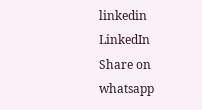linkedin
LinkedIn
Share on whatsapp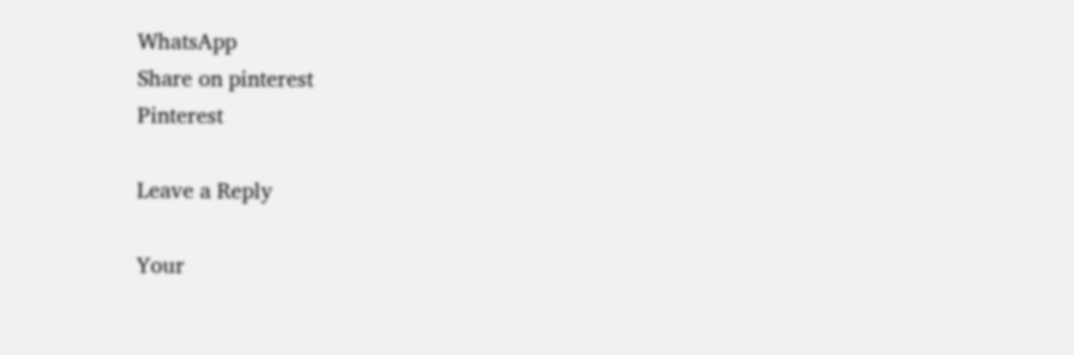WhatsApp
Share on pinterest
Pinterest

Leave a Reply

Your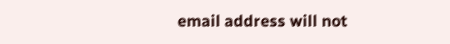email address will not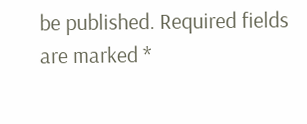be published. Required fields are marked *